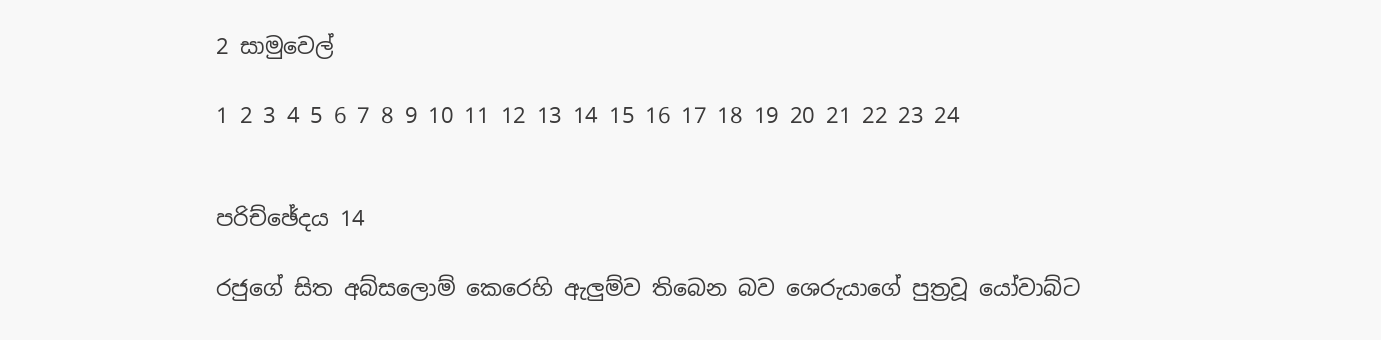2 සාමුවෙල්

1 2 3 4 5 6 7 8 9 10 11 12 13 14 15 16 17 18 19 20 21 22 23 24


පරිච්ඡේදය 14

රජුගේ සිත අබ්සලොම් කෙරෙහි ඇලුම්ව තිබෙන බව ශෙරුයාගේ පුත්‍රවූ යෝවාබ්ට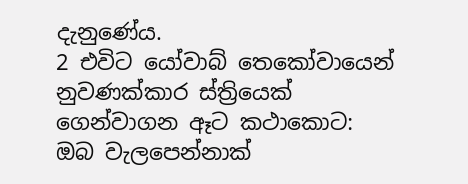දැනුණේය.
2 එවිට යෝවාබ් තෙකෝවායෙන් නුවණක්කාර ස්ත්‍රියෙක් ගෙන්වාගන ඈට කථාකොට: ඔබ වැලපෙන්නාක්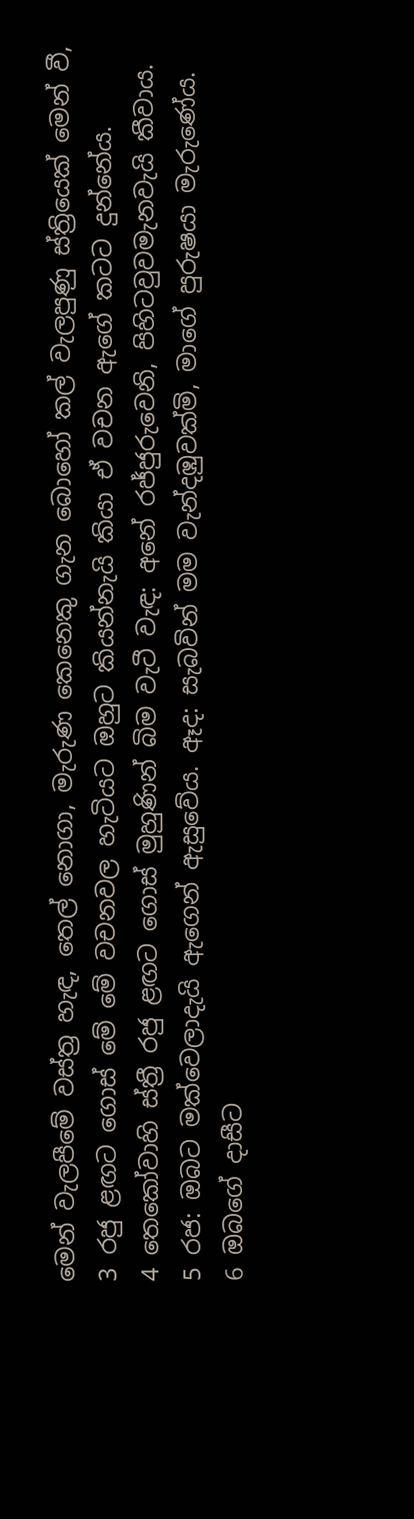මෙන් වැලපීමේ වස්ත්‍ර හැඳ, තෙල් නොගා, මැරුණ කෙනෙකු ගැන බොහෝ කල් වැලපුණු ස්ත්‍රියෙක් මෙන් වී,
3 රජු ළඟට ගොස් මේ මේ වචනවල හැටියට ඔහුට කියන්නැයි කියා ඒ වචන ඇගේ කටට දුන්නේය.
4 තෙකෝවාහි ස්ත්‍රී රජු ළඟට ගොස් මුහුණින් බිම වැටී වැඳ: අනේ රජ්ජුරුවෙනි, පිහිටවුවමැනවැයි කීවාය.
5 රජ: ඔබට මක්වෙලාදැයි ඇගෙන් ඇසුවේය. ඈද: සැබවින් මම වැන්දඹුවක්මි, මාගේ පුරුෂයා මැරුණේය.
6 ඔබගේ දාසීට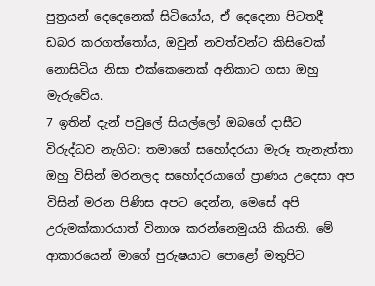පුත්‍රයන් දෙදෙනෙක් සිටියෝය, ඒ දෙදෙනා පිටතදී ඩබර කරගත්තෝය, ඔවුන් නවත්වන්ට කිසිවෙක් නොසිටිය නිසා එක්කෙනෙක් අනිකාට ගසා ඔහු මැරුවේය.
7 ඉතින් දැන් පවුලේ සියල්ලෝ ඔබගේ දාසීට විරුද්ධව නැගිට: තමාගේ සහෝදරයා මැරූ තැනැත්තා ඔහු විසින් මරනලද සහෝදරයාගේ ප්‍රාණය උදෙසා අප විසින් මරන පිණිස අපට දෙන්න, මෙසේ අපි උරුමක්කාරයාත් විනාශ කරන්නෙමුයයි කියති. මේ ආකාරයෙන් මාගේ පුරුෂයාට පොළෝ මතුපිට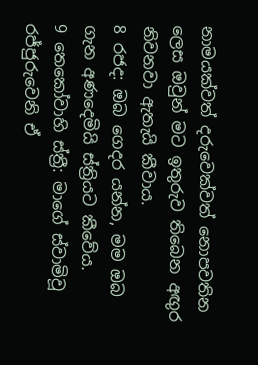නාමයක්වත් දරුවෙක්වත් නොපවතින ලෙස ඔවුන් මට ඉතුරුව තිබෙන අඟුර නිවනවා ඇතැයි කීවාය.
8 රජද: ඔබ ගෙදර යන්න, මම ඔබ ගැන අණදෙමියි ස්ත්‍රියට කීවේය.
9 තෙකෝවාහි ස්ත්‍රී: මාගේ ස්වාමිවූ රජ්ජුරුවෙනි ඒ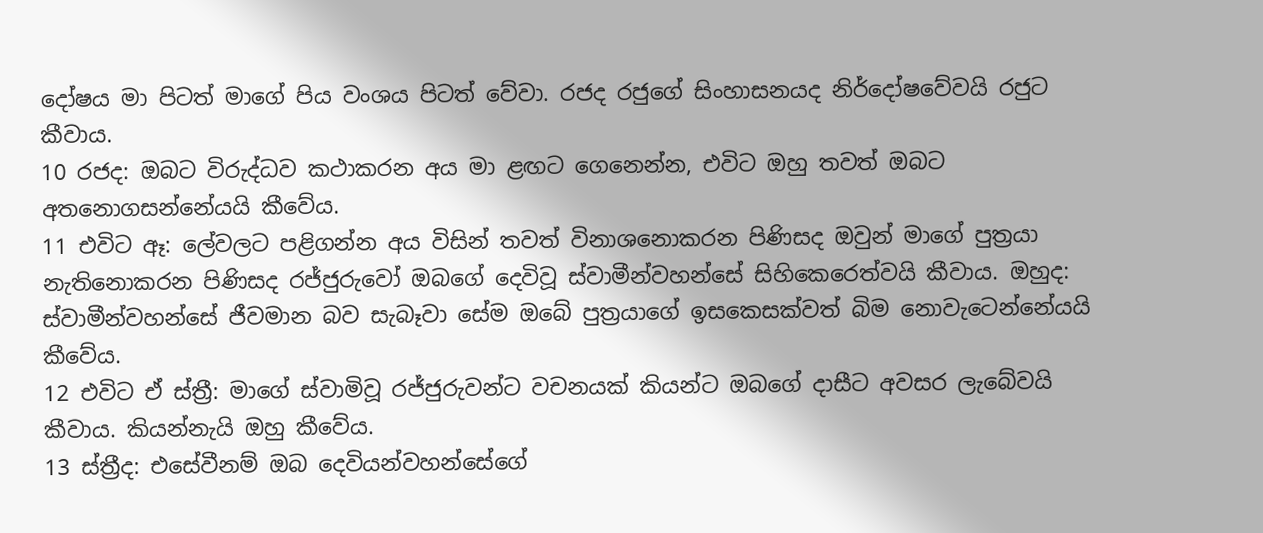දෝෂය මා පිටත් මාගේ පිය වංශය පිටත් වේවා. රජද රජුගේ සිංහාසනයද නිර්දෝෂවේවයි රජුට කීවාය.
10 රජද: ඔබට විරුද්ධව කථාකරන අය මා ළඟට ගෙනෙන්න, එවිට ඔහු තවත් ඔබට අතනොගසන්නේයයි කීවේය.
11 එවිට ඈ: ලේවලට පළිගන්න අය විසින් තවත් විනාශනොකරන පිණිසද ඔවුන් මාගේ පුත්‍රයා නැතිනොකරන පිණිසද රජ්ජුරුවෝ ඔබගේ දෙවිවූ ස්වාමීන්වහන්සේ සිහිකෙරෙත්වයි කීවාය. ඔහුද: ස්වාමීන්වහන්සේ ජීවමාන බව සැබෑවා සේම ඔබේ පුත්‍රයාගේ ඉසකෙසක්වත් බිම නොවැටෙන්නේයයි කීවේය.
12 එවිට ඒ ස්ත්‍රී: මාගේ ස්වාමිවූ රජ්ජුරුවන්ට වචනයක් කියන්ට ඔබගේ දාසීට අවසර ලැබේවයි කීවාය. කියන්නැයි ඔහු කීවේය.
13 ස්ත්‍රීද: එසේවීනම් ඔබ දෙවියන්වහන්සේගේ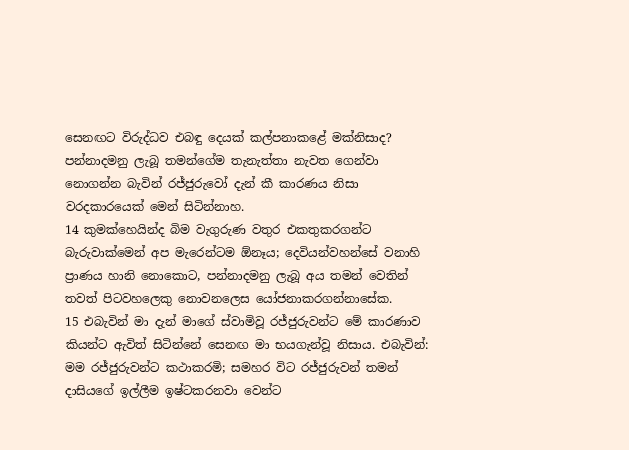සෙනඟට විරුද්ධව එබඳු දෙයක් කල්පනාකළේ මක්නිසාද? පන්නාදමනු ලැබූ තමන්ගේම තැනැත්තා නැවත ගෙන්වා නොගන්න බැවින් රජ්ජුරුවෝ දැන් කී කාරණය නිසා වරදකාරයෙක් මෙන් සිටින්නාහ.
14 කුමක්හෙයින්ද බිම වැගුරුණ වතුර එකතුකරගන්ට බැරුවාක්මෙන් අප මැරෙන්ටම ඕනෑය; දෙවියන්වහන්සේ වනාහි ප්‍රාණය හානි නොකොට, පන්නාදමනු ලැබූ අය තමන් වෙතින් තවත් පිටවහලෙකු නොවනලෙස යෝජනාකරගන්නාසේක.
15 එබැවින් මා දැන් මාගේ ස්වාමිවූ රජ්ජුරුවන්ට මේ කාරණාව කියන්ට ඇවිත් සිටින්නේ සෙනඟ මා භයගැන්වූ නිසාය. එබැවින්: මම රජ්ජුරුවන්ට කථාකරමි; සමහර විට රජ්ජුරුවන් තමන් දාසියගේ ඉල්ලීම ඉෂ්ටකරනවා වෙන්ට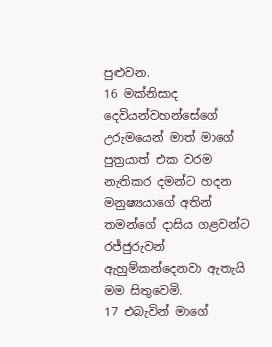පුළුවන.
16 මක්නිසාද දෙවියන්වහන්සේගේ උරුමයෙන් මාත් මාගේ පුත්‍රයාත් එක වරම නැතිකර දමන්ට හදන මනුෂ්‍යයාගේ අතින් තමන්ගේ දාසිය ගළවන්ට රජ්ජුරුවන් ඇහුම්කන්දෙනවා ඇතැයි මම සිතුවෙමි.
17 එබැවින් මාගේ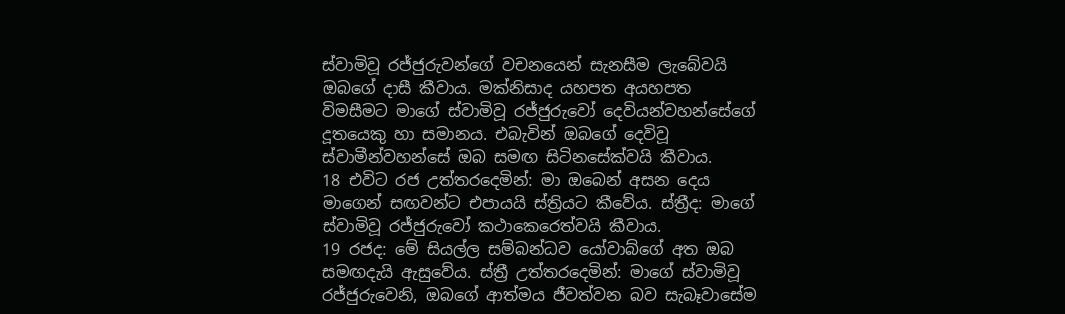ස්වාමිවූ රජ්ජුරුවන්ගේ වචනයෙන් සැනසීම ලැබේවයි ඔබගේ දාසී කීවාය. මක්නිසාද යහපත අයහපත විමසීමට මාගේ ස්වාමිවූ රජ්ජුරුවෝ දෙවියන්වහන්සේගේ දූතයෙකු හා සමානය. එබැවින් ඔබගේ දෙවිවූ ස්වාමීන්වහන්සේ ඔබ සමඟ සිටිනසේක්වයි කීවාය.
18 එවිට රජ උත්තරදෙමින්: මා ඔබෙන් අසන දෙය මාගෙන් සඟවන්ට එපායයි ස්ත්‍රියට කීවේය. ස්ත්‍රීද: මාගේ ස්වාමිවූ රජ්ජුරුවෝ කථාකෙරෙත්වයි කීවාය.
19 රජද: මේ සියල්ල සම්බන්ධව යෝවාබ්ගේ අත ඔබ සමඟදැයි ඇසුවේය. ස්ත්‍රී උත්තරදෙමින්: මාගේ ස්වාමිවූ රජ්ජුරුවෙනි, ඔබගේ ආත්මය ජීවත්වන බව සැබෑවාසේම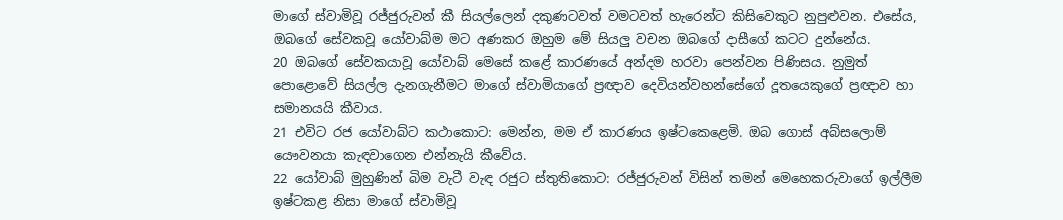මාගේ ස්වාමිවූ රජ්ජුරුවන් කී සියල්ලෙන් දකුණටවත් වමටවත් හැරෙන්ට කිසිවෙකුට නුපුළුවන. එසේය, ඔබගේ සේවකවූ යෝවාබ්ම මට අණකර ඔහුම මේ සියලු වචන ඔබගේ දාසීගේ කටට දුන්නේය.
20 ඔබගේ සේවකයාවූ යෝවාබ් මෙසේ කළේ කාරණයේ අන්දම හරවා පෙන්වන පිණිසය. නුමුත් පොළොවේ සියල්ල දැනගැනීමට මාගේ ස්වාමියාගේ ප්‍රඥාව දෙවියන්වහන්සේගේ දූතයෙකුගේ ප්‍රඥාව හා සමානයයි කීවාය.
21 එවිට රජ යෝවාබ්ට කථාකොට: මෙන්න, මම ඒ කාරණය ඉෂ්ටකෙළෙමි. ඔබ ගොස් අබ්සලොම් යෞවනයා කැඳවාගෙන එන්නැයි කීවේය.
22 යෝවාබ් මුහුණින් බිම වැටී වැඳ රජුට ස්තුතිකොට: රජ්ජුරුවන් විසින් තමන් මෙහෙකරුවාගේ ඉල්ලීම ඉෂ්ටකළ නිසා මාගේ ස්වාමිවූ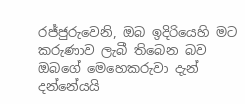රජ්ජුරුවෙනි, ඔබ ඉදිරියෙහි මට කරුණාව ලැබී තිබෙන බව ඔබගේ මෙහෙකරුවා දැන් දන්නේයයි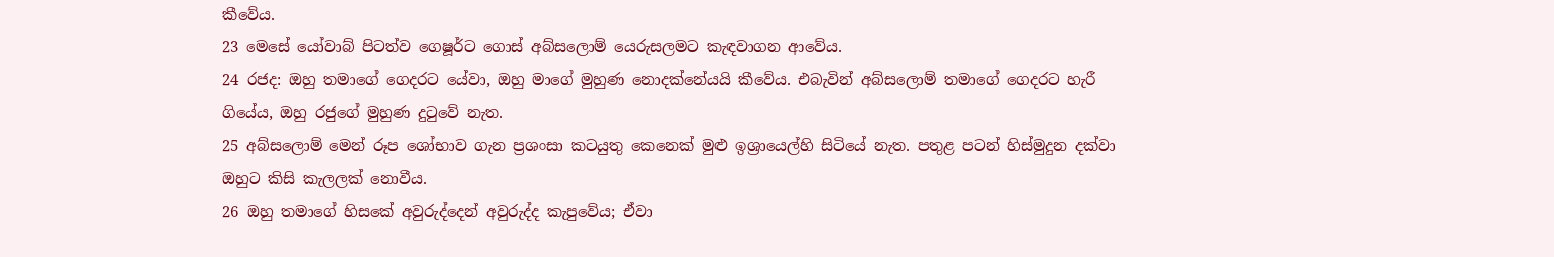කීවේය.
23 මෙසේ යෝවාබ් පිටත්ව ගෙෂූර්ට ගොස් අබ්සලොම් යෙරුසලමට කැඳවාගන ආවේය.
24 රජද: ඔහු තමාගේ ගෙදරට යේවා, ඔහු මාගේ මුහුණ නොදක්නේයයි කීවේය. එබැවින් අබ්සලොම් තමාගේ ගෙදරට හැරී ගියේය, ඔහු රජුගේ මුහුණ දුටුවේ නැත.
25 අබ්සලොම් මෙන් රූප ශෝභාව ගැන ප්‍රශංසා කටයුතු කෙනෙක් මුළු ඉශ්‍රායෙල්හි සිටියේ නැත. පතුළ පටන් හිස්මුදුන දක්වා ඔහුට කිසි කැලලක් නොවීය.
26 ඔහු තමාගේ හිසකේ අවුරුද්දෙන් අවුරුද්ද කැපුවේය; ඒවා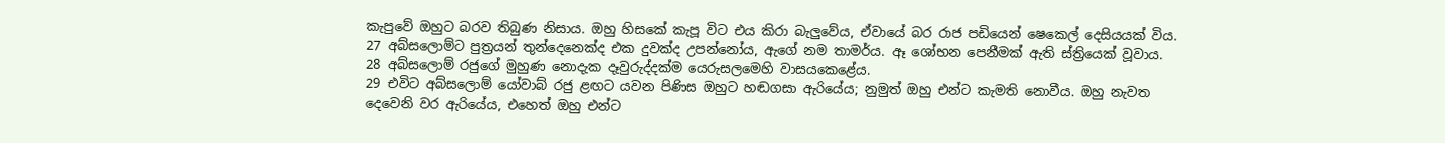කැපුවේ ඔහුට බරව තිබුණ නිසාය. ඔහු හිසකේ කැපූ විට එය කිරා බැලුවේය, ඒවායේ බර රාජ පඩියෙන් ෂෙකෙල් දෙසියයක් විය.
27 අබ්සලොම්ට පුත්‍රයන් තුන්දෙනෙක්ද එක දුවක්ද උපන්නෝය, ඇගේ නම තාමර්ය. ඈ ශෝභන පෙනීමක් ඇති ස්ත්‍රියෙක් වූවාය.
28 අබ්සලොම් රජුගේ මුහුණ නොදැක දෑවුරුද්දක්ම යෙරුසලමෙහි වාසයකෙළේය.
29 එවිට අබ්සලොම් යෝවාබ් රජු ළඟට යවන පිණිස ඔහුට හඬගසා ඇරියේය; නුමුත් ඔහු එන්ට කැමති නොවීය. ඔහු නැවත දෙවෙනි වර ඇරියේය, එහෙත් ඔහු එන්ට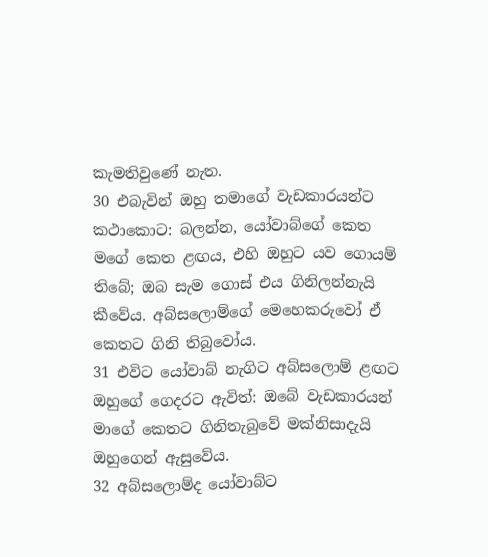කැමතිවුණේ නැත.
30 එබැවින් ඔහු තමාගේ වැඩකාරයන්ට කථාකොට: බලන්න, යෝවාබ්ගේ කෙත මගේ කෙත ළඟය, එහි ඔහුට යව ගොයම් තිබේ; ඔබ සැම ගොස් එය ගිනිලන්නැයි කීවේය. අබ්සලොම්ගේ මෙහෙකරුවෝ ඒ කෙතට ගිනි තිබුවෝය.
31 එවිට යෝවාබ් නැගිට අබ්සලොම් ළඟට ඔහුගේ ගෙදරට ඇවිත්: ඔබේ වැඩකාරයන් මාගේ කෙතට ගිනිතැබුවේ මක්නිසාදැයි ඔහුගෙන් ඇසුවේය.
32 අබ්සලොම්ද යෝවාබ්ට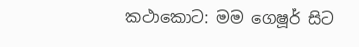කථාකොට: මම ගෙෂූර් සිට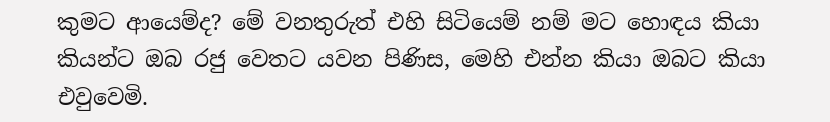කුමට ආයෙම්ද? මේ වනතුරුත් එහි සිටියෙම් නම් මට හොඳය කියා කියන්ට ඔබ රජු වෙතට යවන පිණිස, මෙහි එන්න කියා ඔබට කියා එවුවෙමි.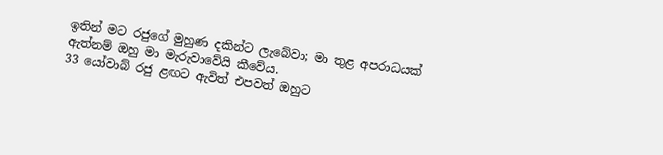ඉතින් මට රජුගේ මුහුණ දකින්ට ලැබේවා; මා තුළ අපරාධයක් ඇත්නම් ඔහු මා මැරුවාවේයි කීවේය.
33 යෝවාබ් රජු ළඟට ඇවිත් එපවත් ඔහුට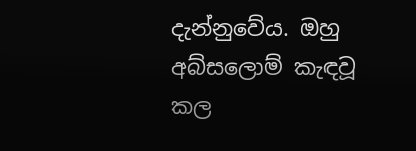දැන්නුවේය. ඔහු අබ්සලොම් කැඳවූ කල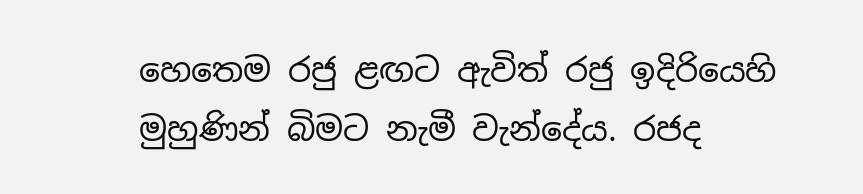හෙතෙම රජු ළඟට ඇවිත් රජු ඉදිරියෙහි මුහුණින් බිමට නැමී වැන්දේය. රජද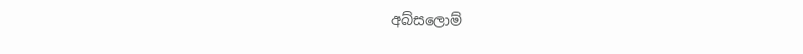අබ්සලොම්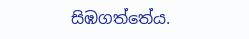සිඹගත්තේය.